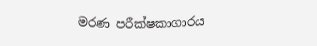මරණ පරීක්ෂකාගාරය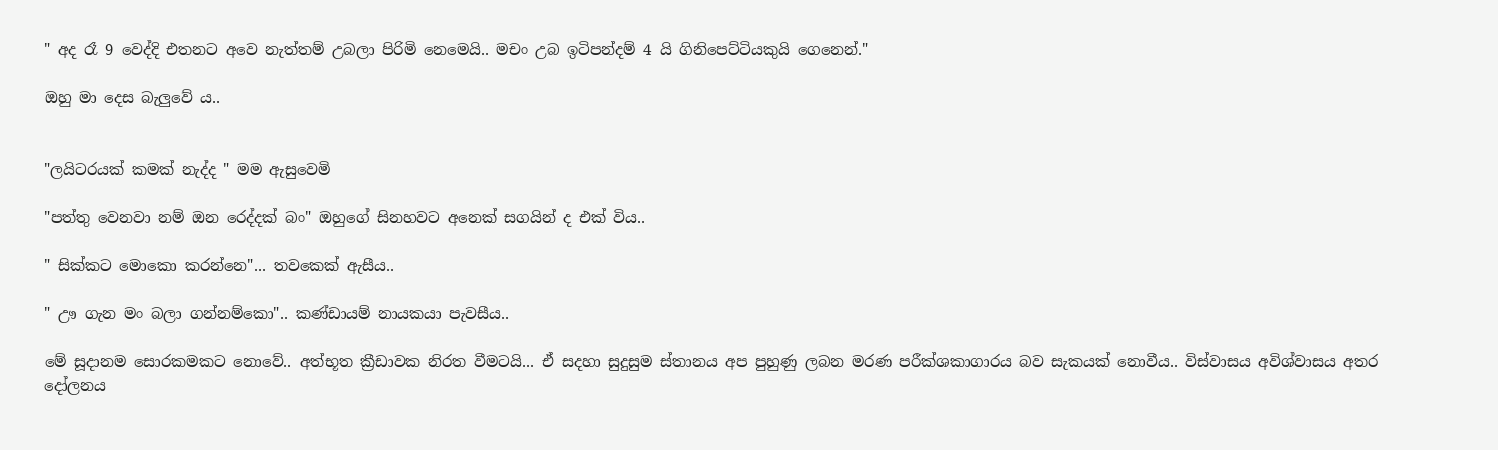" අද රෑ 9 වෙද්දි එතනට අවෙ නැත්තම් උබලා පිරිමි නෙමෙයි.. මචං උබ ඉටිපන්දම් 4 යි ගිනිපෙට්ටියකුයි ගෙනෙන්."

ඔහු මා දෙස බැලුවේ ය..


"ලයිටරයක් කමක් නැද්ද " මම ඇසුවෙමි

"පත්තු වෙනවා නම් ඔන රෙද්දක් බං" ඔහුගේ සිනහවට අනෙක් සගයින් ද එක් විය..

" සික්කට මොකො කරන්නෙ"... තවකෙක් ඇසීය..

" ඌ ගැන මං බලා ගන්නම්කො".. කණ්ඩායම් නායකයා පැවසීය..

මේ සූදානම සොරකමකට නොවේ.. අත්භූත ක්‍රීඩාවක නිරත වීමටයි... ඒ සදහා සුදුසුම ස්තානය අප පුහුණු ලබන මරණ පරීක්ශකාගාරය බව සැකයක් නොවීය.. විස්වාසය අවිශ්වාසය අතර දෝලනය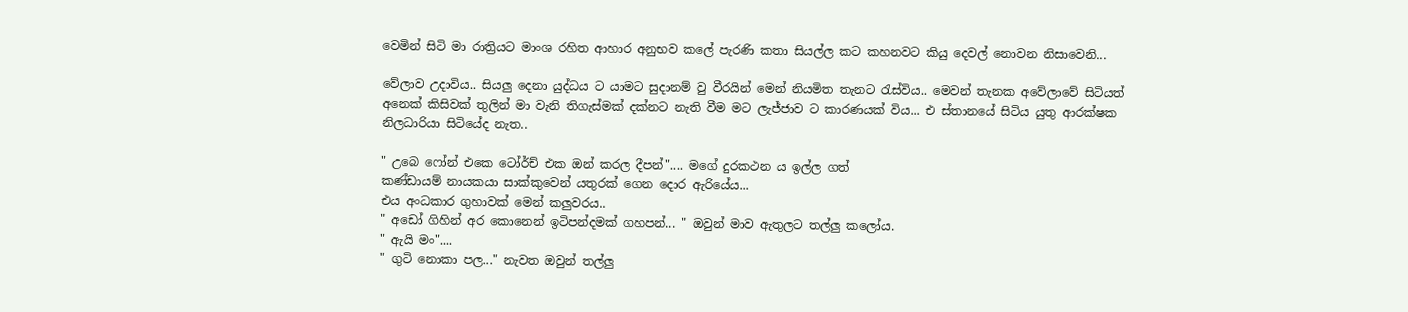වෙමින් සිටි මා රාත්‍රියට මාංශ රහිත ආහාර අනුභව කලේ පැරණි කතා සියල්ල කට කහනවට කියු දෙවල් නොවන නිසාවෙනි...

වේලාව උදාවිය.. සියලු දෙනා යුද්ධය ට යාමට සුදානම් වු වීරයින් මෙන් නියමිත තැනට රැස්විය.. මෙවන් තැනක අවේලාවේ සිටියත් අනෙක් කිසිවක් තුලින් මා වැනි තිගැස්මක් දක්නට නැති වීම මට ලැජ්ජාව ට කාරණයක් විය... එ ස්තානයේ සිටිය යුතු ආරක්ෂක නිලධාරියා සිටියේද නැත..

" උබෙ ෆෝන් එකෙ ටෝර්ච් එක ඔන් කරල දීපන්".... මගේ දුරකථන ය ඉල්ල ගත්
කණ්ඩායම් නායකයා සාක්කුවෙන් යතුරක් ගෙන දොර ඇරියේය...
එය අංධකාර ගුහාවක් මෙන් කලුවරය..
" අඩෝ ගිහින් අර කොනෙන් ඉටිපන්දමක් ගහපන්... " ඔවුන් මාව ඇතුලට තල්ලු කලෝය.
" ඇයි මං"....
" ගුටි නොකා පල..." නැවත ඔවුන් තල්ලු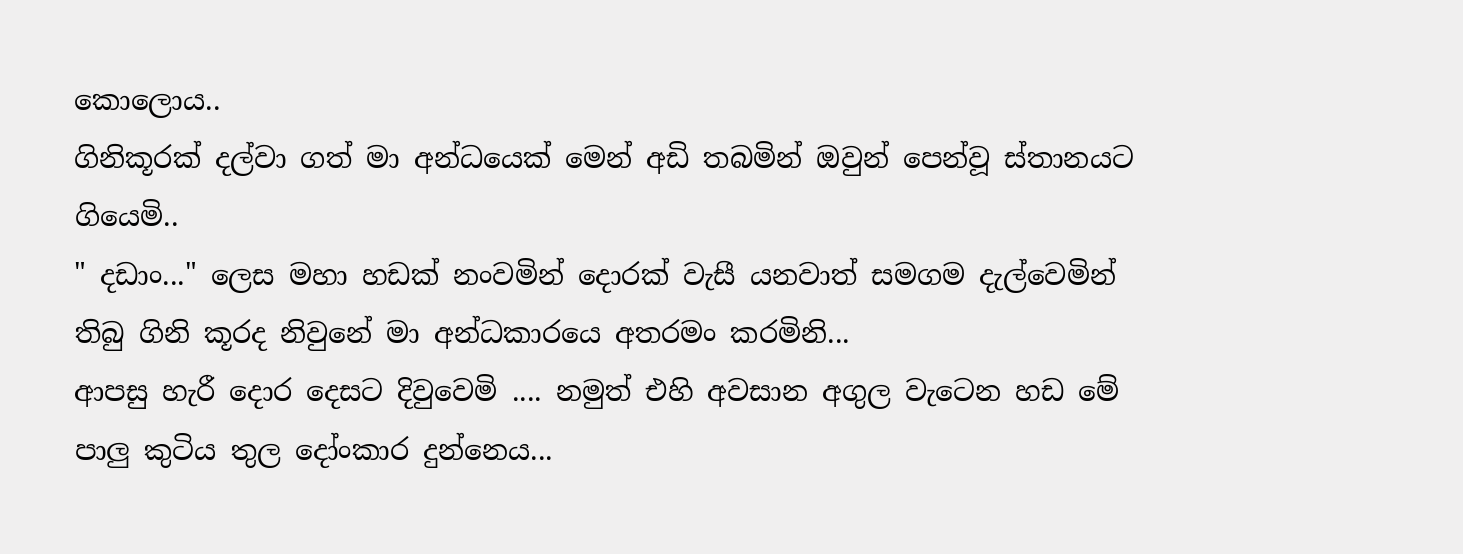කොලොය..
ගිනිකූරක් දල්වා ගත් මා අන්ධයෙක් මෙන් අඩි තබමින් ඔවුන් පෙන්වූ ස්තානයට ගියෙමි..
" දඩාං..." ලෙස මහා හඩක් නංවමින් දොරක් වැසී යනවාත් සමගම දැල්වෙමින් තිබු ගිනි කූරද නිවුනේ මා අන්ධකාරයෙ අතරමං කරමිනි...
ආපසු හැරී දොර දෙසට දිවුවෙමි .... නමුත් එහි අවසාන අගුල වැටෙන හඩ මේ පාලු කුටිය තුල දෝංකාර දුන්නෙය...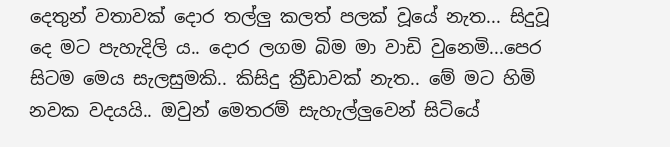දෙතුන් වතාවක් දොර තල්ලු කලත් පලක් වූයේ නැත... සිදුවූ දෙ මට පැහැදිලි ය.. දොර ලගම බිම මා වාඩි වුනෙමි...පෙර සිටම මෙය සැලසුමකි.. කිසිදු ක්‍රීඩාවක් නැත.. මේ මට හිමි නවක වදයයි.. ඔවුන් මෙතරම් සැහැල්ලුවෙන් සිටියේ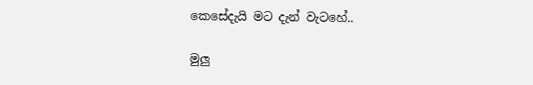කෙසේදැයි මට දැන් වැටහේ..

මුලු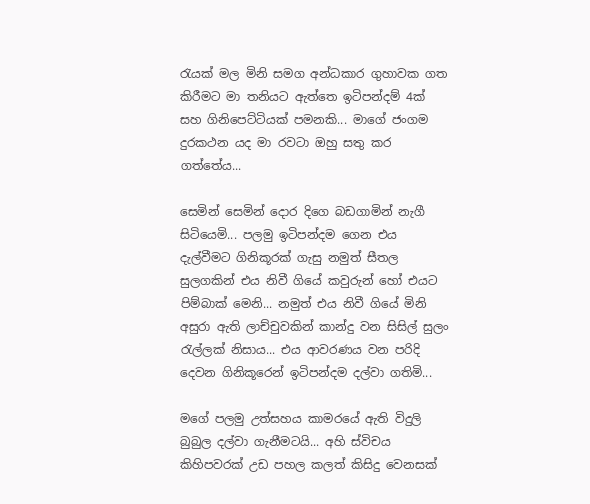රැයක් මල මිනි සමග අන්ධකාර ගුහාවක ගත කිරීමට මා තනියට ඇත්තෙ ඉටිපන්දම් 4ක් සහ ගිනිපෙට්ටියක් පමනකි... මාගේ ජංගම දුරකථන යද මා රවටා ඔහු සතු කර ගත්තේය...

සෙමින් සෙමින් දොර දිගෙ බඩගාමින් නැගී සිටියෙමි... පලමු ඉටිපන්දම ගෙන එය දැල්වීමට ගිනිකූරක් ගැසු නමුත් සීතල සුලගකින් එය නිවී ගියේ කවුරුන් හෝ එයට පිම්බාක් මෙනි... නමුත් එය නිවී ගියේ මිනි අසුරා ඇති ලාච්චුවකින් කාන්දු වන සිසිල් සුලං රැල්ලක් නිසාය... එය ආවරණය වන පරිදි දෙවන ගිනිකූරෙන් ඉටිපන්දම දල්වා ගතිමි...

මගේ පලමු උත්සහය කාමරයේ ඇති විදුලි බුබුල දල්වා ගැනීමටයි... අහි ස්විචය කිහිපවරක් උඩ පහල කලත් කිසිදු වෙනසක්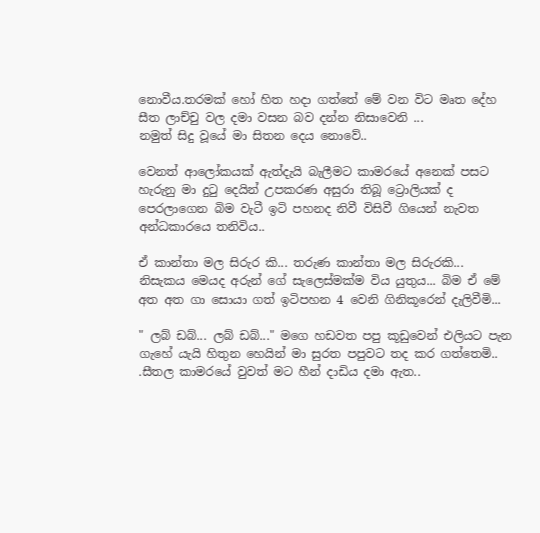නොවීය.තරමක් හෝ හිත හදා ගත්තේ මේ වන විට මෘත දේහ සීත ලාච්චු වල දමා වසන බව දන්න නිසාවෙනි ...
නමුත් සිදු වූයේ මා සිතන දෙය නොවේ..

වෙනත් ආලෝකයක් ඇත්දැයි බැලීමට කාමරයේ අනෙක් පසට හැරුනු මා දුටු දෙයින් උපකරණ අසුරා තිබූ ට්‍රොලියක් ද පෙරලාගෙන බිම වැටී ඉටි පහනද නිවී විසිවී ගියෙන් නැවත අන්ධකාරයෙ තනිවිය..

ඒ කාන්තා මල සිරුර කි... තරුණ කාන්තා මල සිරුරකි... නිසැකය මෙයද අරුන් ගේ සැලෙස්මක්ම විය යුතුය... බිම ඒ මේ අත අත ගා සොයා ගත් ඉටිපහන 4 වෙනි ගිනිකූරෙන් දැලිවීමි...

" ලබ් ඩබ්... ලබ් ඩබ්..." මගෙ හඩවත පපු කූඩුවෙන් එලියට පැන ගැහේ යැයි හිතුන හෙයින් මා සුරත පපුවට තද කර ගත්තෙමි..
.සීතල කාමරයේ වුවත් මට හීන් දාඩිය දමා ඇත..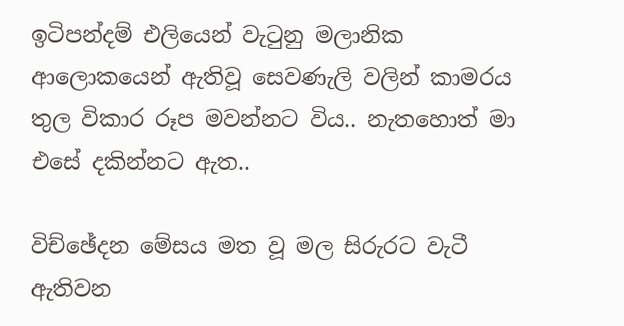ඉටිපන්දම් එලියෙන් වැටුනු මලානික ආලොකයෙන් ඇතිවූ සෙවණැලි වලින් කාමරය තුල විකාර රූප මවන්නට විය.. නැතහොත් මා එසේ දකින්නට ඇත..

විච්ඡේදන මේසය මත වූ මල සිරුරට වැටී ඇතිවන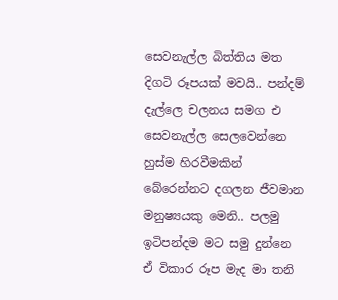සෙවනැල්ල බිත්තිය මත දිගටි රූපයක් මවයි.. පන්දම් දැල්ලෙ චලනය සමග එ සෙවනැල්ල සෙලවෙන්නෙ හුස්ම හිරවීමකින් බේරෙන්නට දගලන ජීවමාන මනුෂ්‍යයකු මෙනි.. පලමු ඉටිපන්දම මට සමු දුන්නෙ ඒ විකාර රූප මැද මා තනි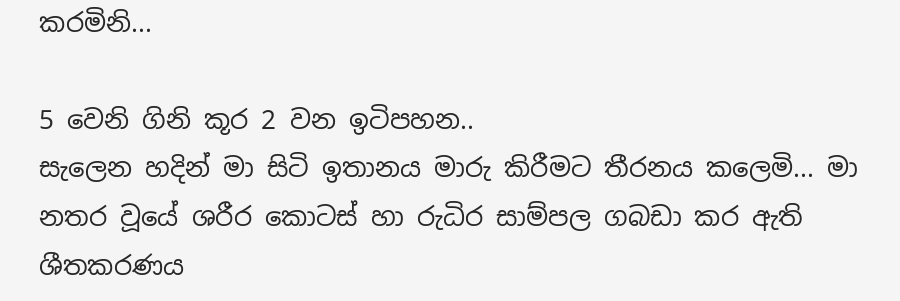කරමිනි...

5 වෙනි ගිනි කූර 2 වන ඉටිපහන..
සැලෙන හදින් මා සිටි ඉතානය මාරු කිරීමට තීරනය කලෙමි... මා නතර වූයේ ශරීර කොටස් හා රුධිර සාම්පල ගබඩා කර ඇති ශීතකරණය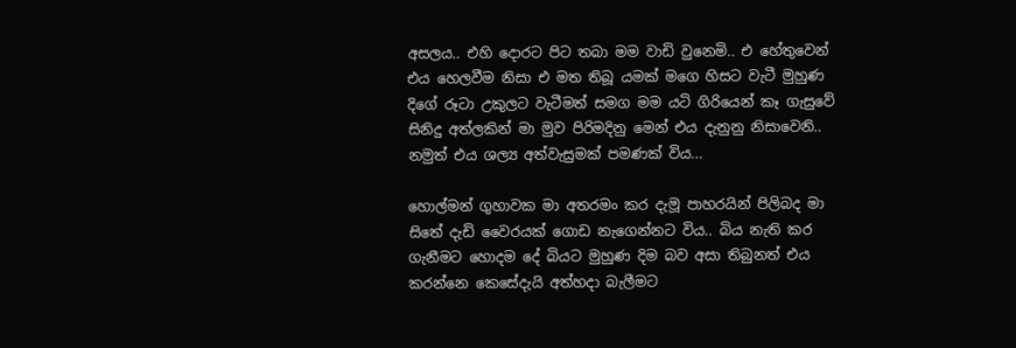අසලය.. එහි දොරට පිට තබා මම වාඩි වුනෙමි.. එ හේතුවෙන් එය හෙලවීම නිසා එ මත තිබූ යමක් මගෙ හිසට වැටී මුහුණ දිගේ රූටා උකුලට වැටීමත් සමග මම යටි ගිරියෙන් කෑ ගැසුවේ සිනිදු අත්ලකින් මා මුව පිරිමදිනු මෙන් එය දැනුනු නිසාවෙනි.. නමුත් එය ශල්‍ය අත්වැසුමක් පමණක් විය...

හොල්මන් ගුහාවක මා අතරමං කර දැමූ පාහරයින් පිලිබද මා සිතේ දැඩි වෛරයක් ගොඩ නැගෙන්නට විය.. බිය නැති කර ගැනීමට හොදම දේ බියට මුහුණ දිම බව අසා තිබුනත් එය කරන්නෙ කෙසේදැයි අත්හදා බැලීමට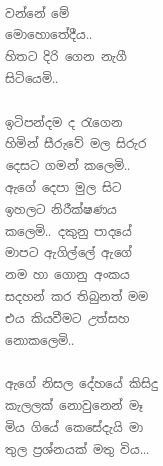වන්නේ මේ මොහොතේදීය..
හිතට දිරි ගෙන නැගී සිටියෙමි..

ඉටිපන්දම ද රැගෙන හිමින් සීරුවේ මල සිරුර දෙසට ගමන් කලෙමි.. ඇගේ දෙපා මුල සිට ඉහලට නිරීක්ෂණය කලෙමි.. දකුනු පාදයේ මාපට ඇගිල්ලේ ඇගේ නම හා ගොනු අංකය සදහන් කර තිබුනත් මම එය කියවීමට උත්සහ නොකලෙමි..

ඇගේ නිසල දේහයේ කිසිදු කැලලක් නොවුනෙන් මෑ මිය ගියේ කෙසේදැයි මා තුල ප්‍රශ්නයක් මතු විය...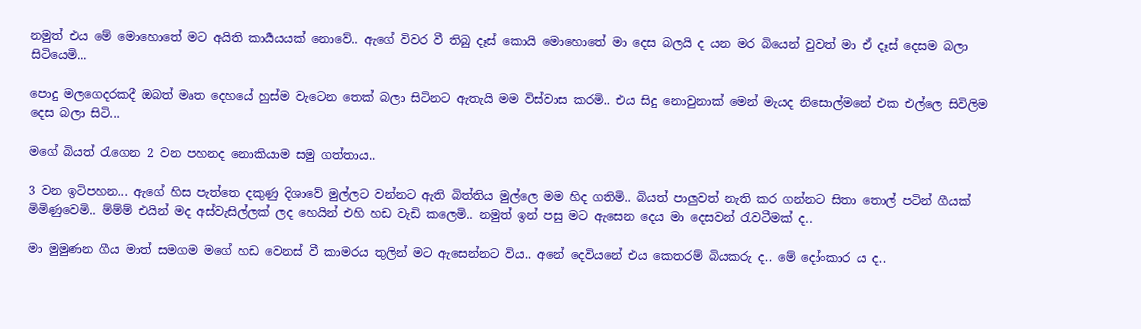නමුත් එය මේ මොහොතේ මට අයිති කාර්‍යයයක් නොවේ.. ඇගේ විවර වී තිබු දෑස් කොයි මොහොතේ මා දෙස බලයි ද යන මර බියෙන් වුවත් මා ඒ දෑස් දෙසම බලා සිටියෙමි...

පොදු මලගෙදරකදී ඔබත් මෘත දෙහයේ හුස්ම වැටෙන තෙක් බලා සිටිනට ඇතැයි මම විස්වාස කරමි.. එය සිදු නොවුනාක් මෙන් මැයද නිසොල්මනේ එක එල්ලෙ සිවිලිම දෙස බලා සිටි...

මගේ බියත් රැගෙන 2 වන පහනද නොකියාම සමු ගත්තාය..

3 වන ඉටිපහන... ඇගේ හිස පැත්තෙ දකුණු දිශාවේ මුල්ලට වන්නට ඇති බිත්තිය මුල්ලෙ මම හිද ගතිමි.. බියත් පාලුවත් නැති කර ගන්නට සිතා තොල් පටින් ගීයක් මිමිණුවෙමි.. ම්ම්ම් එයින් මද අස්වැසිල්ලක් ලද හෙයින් එහි හඩ වැඩි කලෙමි.. නමුත් ඉන් පසු මට ඇසෙන දෙය මා දෙසවන් රැවටීමක් ද..

මා මුමුණන ගීය මාත් සමගම මගේ හඩ වෙනස් වී කාමරය තුලින් මට ඇසෙන්නට විය.. අනේ දෙවියනේ එය කෙතරම් බියකරු ද.. මේ දෝංකාර ය ද..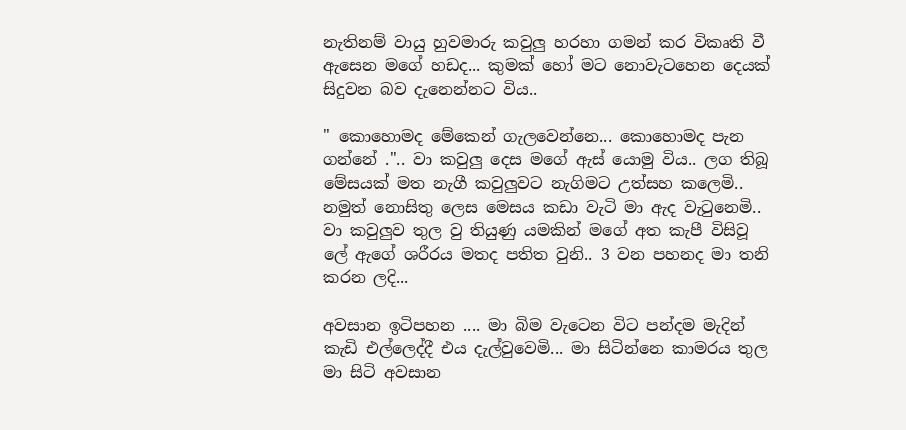නැතිනම් වායු හුවමාරු කවුලු හරහා ගමන් කර විකෘති වී ඇසෙන මගේ හඩද... කුමක් හෝ මට නොවැටහෙන දෙයක් සිදුවන බව දැනෙන්නට විය..

" කොහොමද මේකෙන් ගැලවෙන්නෙ... කොහොමද පැන ගන්නේ .".. වා කවුලු දෙස මගේ ඇස් යොමු විය.. ලග තිබූ මේසයක් මත නැගී කවුලුවට නැගිමට උත්සහ කලෙමි.. නමුත් නොසිතු ලෙස මෙසය කඩා වැටි මා ඇද වැටුනෙමි.. වා කවුලුව තුල වු තියුණු යමකින් මගේ අත කැපී විසිවූ ලේ ඇගේ ශරීරය මතද පතිත වුනි.. 3 වන පහනද මා තනි කරන ලදි...

අවසාන ඉටිපහන .... මා බිම වැටෙන විට පන්දම මැදින් කැඩි එල්ලෙද්දී එය දැල්වුවෙමි... මා සිටින්නෙ කාමරය තුල මා සිටි අවසාන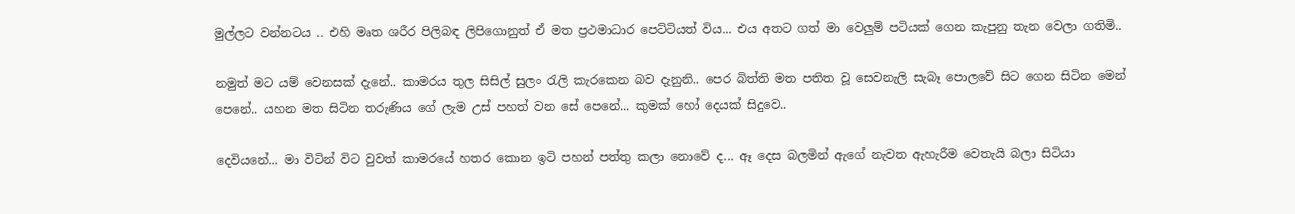මුල්ලට වන්නටය .. එහි මෘත ශරීර පිලිබඳ ලිපිගොනුත් ඒ මත ප්‍රථමාධාර පෙට්ටියත් විය... එය අතට ගත් මා වෙලුම් පටියක් ගෙන කැපුනු තැන වෙලා ගතිමි..

නමුත් මට යම් වෙනසක් දැනේ.. කාමරය තුල සිසිල් සුලං රැලි කැරකෙන බව දැනුනි.. පෙර බිත්ති මත පතිත වූ සෙවනැලි සැබෑ පොලවේ සිට ගෙන සිටින මෙන් පෙනේ.. යහන මත සිටින තරුණිය ගේ ලැම උස් පහත් වන සේ පෙනේ... කුමක් හෝ දෙයක් සිදුවෙ..

දෙවියනේ... මා විටින් විට වුවත් කාමරයේ හතර කොන ඉටි පහන් පත්තු කලා නොවේ ද... ඈ දෙස බලමින් ඇගේ නැවත ඇහැරීම වෙතැයි බලා සිටියා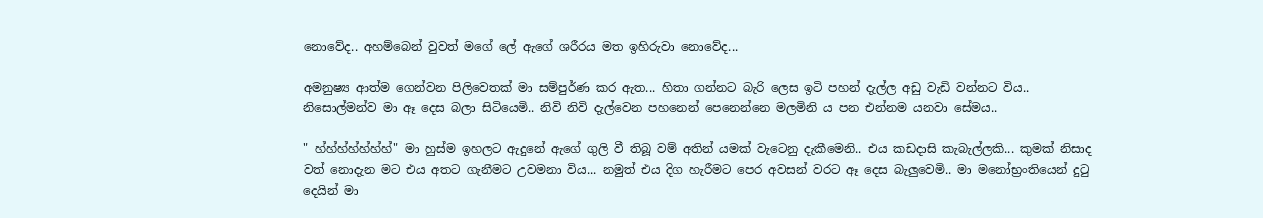නොවේද.. අහම්බෙන් වුවත් මගේ ලේ ඇගේ ශරීරය මත ඉහිරුවා නොවේද...

අමනුෂ්‍ය ආත්ම ගෙන්වන පිලිවෙතක් මා සම්පුර්ණ කර ඇත... හිතා ගන්නට බැරි ලෙස ඉටි පහන් දැල්ල අඩු වැඩි වන්නට විය.. නිසොල්මන්ව මා ඈ දෙස බලා සිටියෙමි.. නිවි නිවි දැල්වෙන පහනෙන් පෙනෙන්නෙ මලමිනි ය පන එන්නම යනවා සේමය..

" හ්හ්හ්හ්හ්හ්හ්" මා හුස්ම ඉහලට ඇදුනේ ඇගේ ගුලි වී තිබූ වම් අතින් යමක් වැටෙනු දැකීමෙනි.. එය කඩදාසි කැබැල්ලකි... කුමක් නිසාද වත් නොදැන මට එය අතට ගැනීමට උවමනා විය... නමුත් එය දිග හැරීමට පෙර අවසන් වරට ඈ දෙස බැලුවෙමි.. මා මනෝභ්‍රංතියෙන් දුටු දෙයින් මා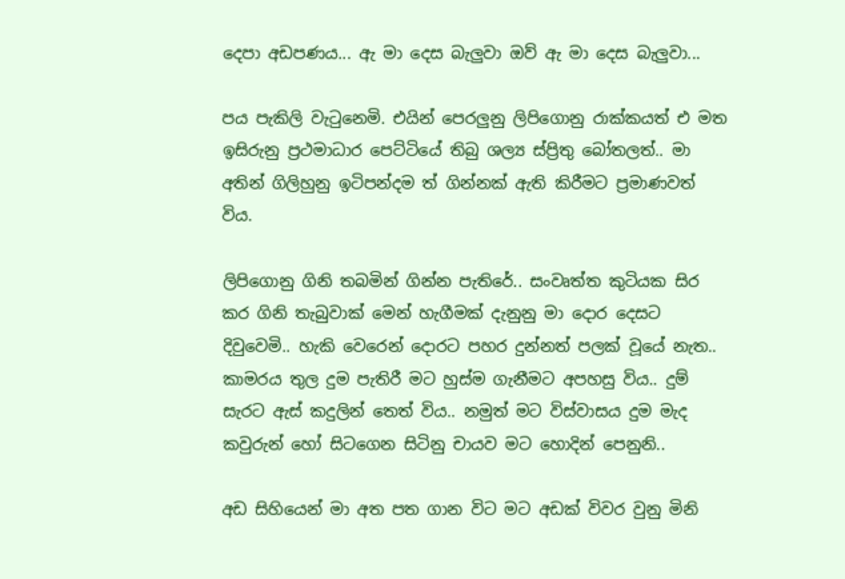දෙපා අඩපණය... ඇ මා දෙස බැලුවා ඔව් ඇ මා දෙස බැලුවා...

පය පැකිලි වැටුනෙමි. එයින් පෙරලුනු ලිපිගොනු රාක්කයත් එ මත ඉසිරුනු ප්‍රථමාධාර පෙට්ටියේ තිබු ශල්‍ය ස්ප්‍රිතු බෝතලත්.. මා අතින් ගිලිහුනු ඉටිපන්දම ත් ගින්නක් ඇති කිරීමට ප්‍රමාණවත් විය.

ලිපිගොනු ගිනි තබමින් ගින්න පැතිරේ.. සංවෘත්ත කුටියක සිර කර ගිනි තැබුවාක් මෙන් හැගීමක් දැනුනු මා දොර දෙසට දිවුවෙමි.. හැකි වෙරෙන් දොරට පහර දුන්නත් පලක් වූයේ නැත.. කාමරය තුල දුම පැතිරී මට හුස්ම ගැනීමට අපහසු විය.. දුම් සැරට ඇස් කදුලින් තෙත් විය.. නමුත් මට විස්වාසය දුම මැද කවුරුන් හෝ සිටගෙන සිටිනු චායව මට හොදින් පෙනුනි..

අඩ සිහියෙන් මා අත පත ගාන විට මට අඩක් විවර වුනු මිනි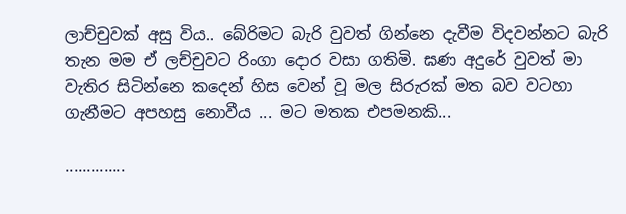ලාච්චුවක් අසු විය.. බේරිමට බැරි වුවත් ගින්නෙ දැවීම විදවන්නට බැරි තැන මම ඒ ලච්චුවට රිංගා දොර වසා ගතිමි. ඝණ අදුරේ වුවත් මා වැතිර සිටින්නෙ කදෙන් හිස වෙන් වූ මල සිරුරක් මත බව වටහා ගැනීමට අපහසු නොවීය ... මට මතක එපමනකි...

..............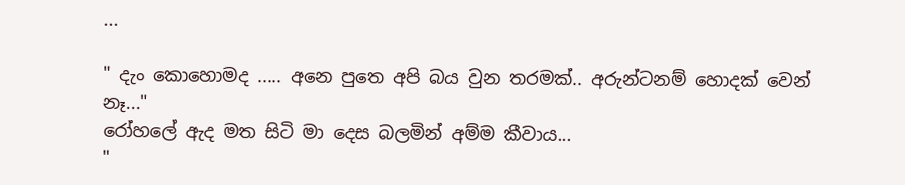...

" දැං කොහොමද ..... අනෙ පුතෙ අපි බය වුන තරමක්.. අරුන්ටනම් හොදක් වෙන් නෑ..."
රෝහලේ ඇද මත සිටි මා දෙස බලමින් අම්ම කීවාය...
"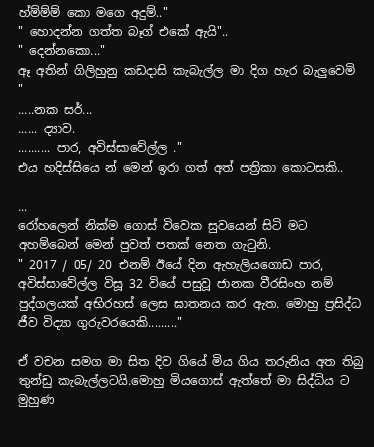හ්ම්ම්ම් කො මගෙ අදුම්.."
" හොදන්න ගත්ත බෑග් එකේ ඇයි"..
" දෙන්නකො..."
ඈ අතින් ගිලිහුනු කඩදාසි කැබැල්ල මා දිග හැර බැලුවෙමි
"
.....නක සර්...
...... ද්‍යාව.
.......... පාර, අවිස්සාවේල්ල ."
එය හදිස්සියෙ න් මෙන් ඉරා ගත් අත් පත්‍රිකා කොටසකි..

...
රෝහලෙන් නික්ම ගොස් විවෙක සුවයෙන් සිටි මට අහම්බෙන් මෙන් පුවත් පතක් නෙත ගැටුනි.
" 2017 / 05/ 20 එනම් ඊයේ දින ඇහැලියගොඩ පාර, අවිස්සාවේල්ල විසූ 32 වියේ පසුවූ ජානක වීරසිංහ නම් පුද්ගලයක් අභිරහස් ලෙස ඝාතනය කර ඇත. මොහු ප්‍රසිද්ධ ජීව විද්‍යා ගුරුවරයෙකි........."

ඒ වචන සමග මා සිත දිව ගියේ මිය ගිය තරුනිය අත තිබු තුන්ඩු කැබැල්ලටයි.මොහු මියගොස් ඇත්තේ මා සිද්ධිය ට මුහුණ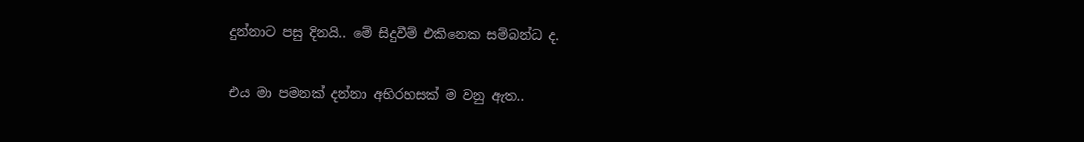දුන්නාට පසු දිනයි.. මේ සිදුවීම් එකිනෙක සම්බන්ධ ද.

එය මා පමනක් දන්නා අභිරහසක් ම වනු ඇත..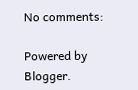No comments:

Powered by Blogger.